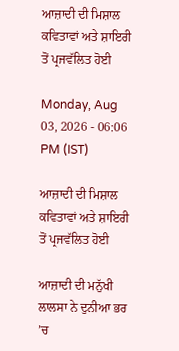ਆਜ਼ਾਦੀ ਦੀ ਮਿਸ਼ਾਲ ਕਵਿਤਾਵਾਂ ਅਤੇ ਸ਼ਾਇਰੀ ਤੋਂ ਪ੍ਰਜਵੱਲਿਤ ਹੋਈ

Monday, Aug 03, 2026 - 06:06 PM (IST)

ਆਜ਼ਾਦੀ ਦੀ ਮਿਸ਼ਾਲ ਕਵਿਤਾਵਾਂ ਅਤੇ ਸ਼ਾਇਰੀ ਤੋਂ ਪ੍ਰਜਵੱਲਿਤ ਹੋਈ

ਆਜ਼ਾਦੀ ਦੀ ਮਨੁੱਖੀ ਲਾਲਸਾ ਨੇ ਦੁਨੀਆ ਭਰ ’ਚ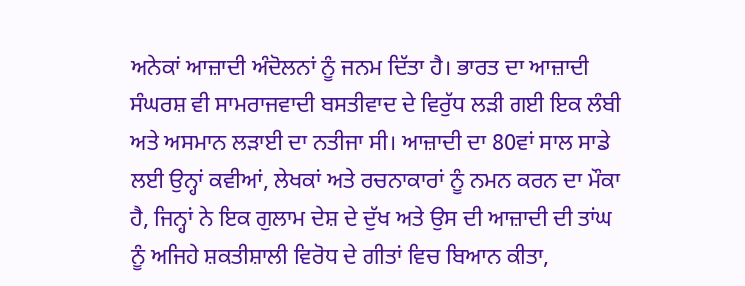ਅਨੇਕਾਂ ਆਜ਼ਾਦੀ ਅੰਦੋਲਨਾਂ ਨੂੰ ਜਨਮ ਦਿੱਤਾ ਹੈ। ਭਾਰਤ ਦਾ ਆਜ਼ਾਦੀ ਸੰਘਰਸ਼ ਵੀ ਸਾਮਰਾਜਵਾਦੀ ਬਸਤੀਵਾਦ ਦੇ ਵਿਰੁੱਧ ਲੜੀ ਗਈ ਇਕ ਲੰਬੀ ਅਤੇ ਅਸਮਾਨ ਲੜਾਈ ਦਾ ਨਤੀਜਾ ਸੀ। ਆਜ਼ਾਦੀ ਦਾ 80ਵਾਂ ਸਾਲ ਸਾਡੇ ਲਈ ਉਨ੍ਹਾਂ ਕਵੀਆਂ, ਲੇਖਕਾਂ ਅਤੇ ਰਚਨਾਕਾਰਾਂ ਨੂੰ ਨਮਨ ਕਰਨ ਦਾ ਮੌਕਾ ਹੈ, ਜਿਨ੍ਹਾਂ ਨੇ ਇਕ ਗੁਲਾਮ ਦੇਸ਼ ਦੇ ਦੁੱਖ ਅਤੇ ਉਸ ਦੀ ਆਜ਼ਾਦੀ ਦੀ ਤਾਂਘ ਨੂੰ ਅਜਿਹੇ ਸ਼ਕਤੀਸ਼ਾਲੀ ਵਿਰੋਧ ਦੇ ਗੀਤਾਂ ਵਿਚ ਬਿਆਨ ਕੀਤਾ,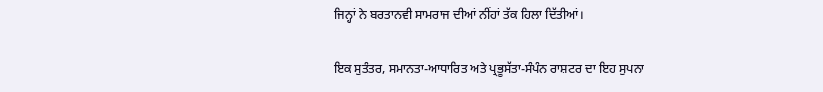ਜਿਨ੍ਹਾਂ ਨੇ ਬਰਤਾਨਵੀ ਸਾਮਰਾਜ ਦੀਆਂ ਨੀਂਹਾਂ ਤੱਕ ਹਿਲਾ ਦਿੱਤੀਆਂ।

ਇਕ ਸੁਤੰਤਰ, ਸਮਾਨਤਾ-ਆਧਾਰਿਤ ਅਤੇ ਪ੍ਰਭੂਸੱਤਾ-ਸੰਪੰਨ ਰਾਸ਼ਟਰ ਦਾ ਇਹ ਸੁਪਨਾ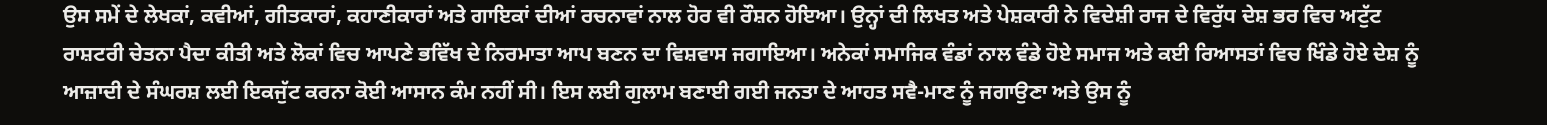ਉਸ ਸਮੇਂ ਦੇ ਲੇਖਕਾਂ, ਕਵੀਆਂ, ਗੀਤਕਾਰਾਂ, ਕਹਾਣੀਕਾਰਾਂ ਅਤੇ ਗਾਇਕਾਂ ਦੀਆਂ ਰਚਨਾਵਾਂ ਨਾਲ ਹੋਰ ਵੀ ਰੌਸ਼ਨ ਹੋਇਆ। ਉਨ੍ਹਾਂ ਦੀ ਲਿਖਤ ਅਤੇ ਪੇਸ਼ਕਾਰੀ ਨੇ ਵਿਦੇਸ਼ੀ ਰਾਜ ਦੇ ਵਿਰੁੱਧ ਦੇਸ਼ ਭਰ ਵਿਚ ਅਟੁੱਟ ਰਾਸ਼ਟਰੀ ਚੇਤਨਾ ਪੈਦਾ ਕੀਤੀ ਅਤੇ ਲੋਕਾਂ ਵਿਚ ਆਪਣੇ ਭਵਿੱਖ ਦੇ ਨਿਰਮਾਤਾ ਆਪ ਬਣਨ ਦਾ ਵਿਸ਼ਵਾਸ ਜਗਾਇਆ। ਅਨੇਕਾਂ ਸਮਾਜਿਕ ਵੰਡਾਂ ਨਾਲ ਵੰਡੇ ਹੋਏ ਸਮਾਜ ਅਤੇ ਕਈ ਰਿਆਸਤਾਂ ਵਿਚ ਖਿੰਡੇ ਹੋਏ ਦੇਸ਼ ਨੂੰ ਆਜ਼ਾਦੀ ਦੇ ਸੰਘਰਸ਼ ਲਈ ਇਕਜੁੱਟ ਕਰਨਾ ਕੋਈ ਆਸਾਨ ਕੰਮ ਨਹੀਂ ਸੀ। ਇਸ ਲਈ ਗੁਲਾਮ ਬਣਾਈ ਗਈ ਜਨਤਾ ਦੇ ਆਹਤ ਸਵੈ-ਮਾਣ ਨੂੰ ਜਗਾਉਣਾ ਅਤੇ ਉਸ ਨੂੰ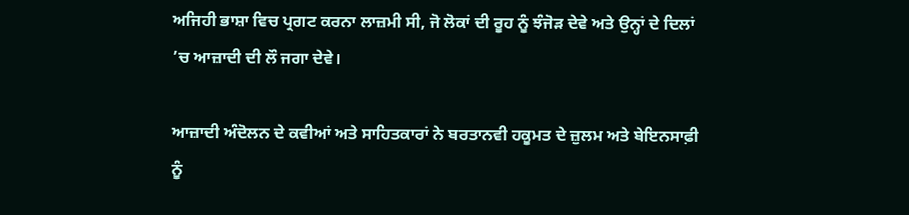ਅਜਿਹੀ ਭਾਸ਼ਾ ਵਿਚ ਪ੍ਰਗਟ ਕਰਨਾ ਲਾਜ਼ਮੀ ਸੀ, ਜੋ ਲੋਕਾਂ ਦੀ ਰੂਹ ਨੂੰ ਝੰਜੋੜ ਦੇਵੇ ਅਤੇ ਉਨ੍ਹਾਂ ਦੇ ਦਿਲਾਂ ’ਚ ਆਜ਼ਾਦੀ ਦੀ ਲੌ ਜਗਾ ਦੇਵੇ।

ਆਜ਼ਾਦੀ ਅੰਦੋਲਨ ਦੇ ਕਵੀਆਂ ਅਤੇ ਸਾਹਿਤਕਾਰਾਂ ਨੇ ਬਰਤਾਨਵੀ ਹਕੂਮਤ ਦੇ ਜ਼ੁਲਮ ਅਤੇ ਬੇਇਨਸਾਫ਼ੀ ਨੂੰ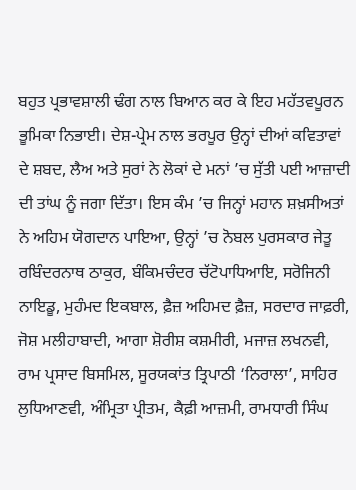ਬਹੁਤ ਪ੍ਰਭਾਵਸ਼ਾਲੀ ਢੰਗ ਨਾਲ ਬਿਆਨ ਕਰ ਕੇ ਇਹ ਮਹੱਤਵਪੂਰਨ ਭੂਮਿਕਾ ਨਿਭਾਈ। ਦੇਸ਼-ਪ੍ਰੇਮ ਨਾਲ ਭਰਪੂਰ ਉਨ੍ਹਾਂ ਦੀਆਂ ਕਵਿਤਾਵਾਂ ਦੇ ਸ਼ਬਦ, ਲੈਅ ਅਤੇ ਸੁਰਾਂ ਨੇ ਲੋਕਾਂ ਦੇ ਮਨਾਂ ’ਚ ਸੁੱਤੀ ਪਈ ਆਜ਼ਾਦੀ ਦੀ ਤਾਂਘ ਨੂੰ ਜਗਾ ਦਿੱਤਾ। ਇਸ ਕੰਮ ’ਚ ਜਿਨ੍ਹਾਂ ਮਹਾਨ ਸ਼ਖ਼ਸੀਅਤਾਂ ਨੇ ਅਹਿਮ ਯੋਗਦਾਨ ਪਾਇਆ, ਉਨ੍ਹਾਂ ’ਚ ਨੋਬਲ ਪੁਰਸਕਾਰ ਜੇਤੂ ਰਬਿੰਦਰਨਾਥ ਠਾਕੁਰ, ਬੰਕਿਮਚੰਦਰ ਚੱਟੋਪਾਧਿਆਇ, ਸਰੋਜਿਨੀ ਨਾਇਡੂ, ਮੁਹੰਮਦ ਇਕਬਾਲ, ਫ਼ੈਜ਼ ਅਹਿਮਦ ਫ਼ੈਜ਼, ਸਰਦਾਰ ਜਾਫ਼ਰੀ, ਜੋਸ਼ ਮਲੀਹਾਬਾਦੀ, ਆਗਾ ਸ਼ੋਰੀਸ਼ ਕਸ਼ਮੀਰੀ, ਮਜਾਜ਼ ਲਖਨਵੀ, ਰਾਮ ਪ੍ਰਸਾਦ ਬਿਸਮਿਲ, ਸੂਰਯਕਾਂਤ ਤ੍ਰਿਪਾਠੀ ‘ਨਿਰਾਲਾ’, ਸਾਹਿਰ ਲੁਧਿਆਣਵੀ, ਅੰਮ੍ਰਿਤਾ ਪ੍ਰੀਤਮ, ਕੈਫ਼ੀ ਆਜ਼ਮੀ, ਰਾਮਧਾਰੀ ਸਿੰਘ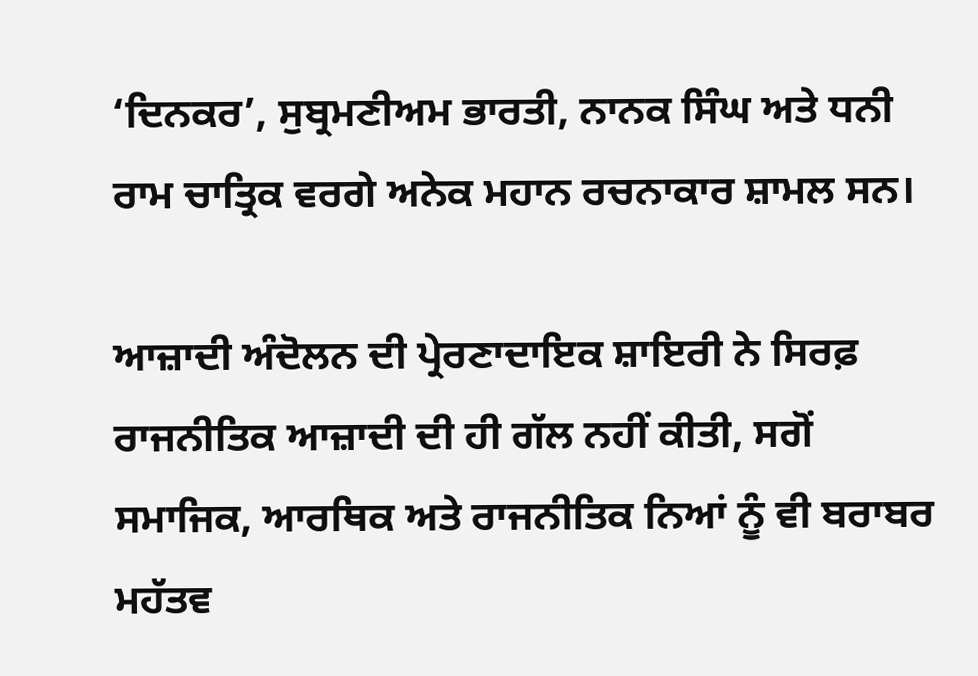‘ਦਿਨਕਰ’, ਸੁਬ੍ਰਮਣੀਅਮ ਭਾਰਤੀ, ਨਾਨਕ ਸਿੰਘ ਅਤੇ ਧਨੀ ਰਾਮ ਚਾਤ੍ਰਿਕ ਵਰਗੇ ਅਨੇਕ ਮਹਾਨ ਰਚਨਾਕਾਰ ਸ਼ਾਮਲ ਸਨ।

ਆਜ਼ਾਦੀ ਅੰਦੋਲਨ ਦੀ ਪ੍ਰੇਰਣਾਦਾਇਕ ਸ਼ਾਇਰੀ ਨੇ ਸਿਰਫ਼ ਰਾਜਨੀਤਿਕ ਆਜ਼ਾਦੀ ਦੀ ਹੀ ਗੱਲ ਨਹੀਂ ਕੀਤੀ, ਸਗੋਂ ਸਮਾਜਿਕ, ਆਰਥਿਕ ਅਤੇ ਰਾਜਨੀਤਿਕ ਨਿਆਂ ਨੂੰ ਵੀ ਬਰਾਬਰ ਮਹੱਤਵ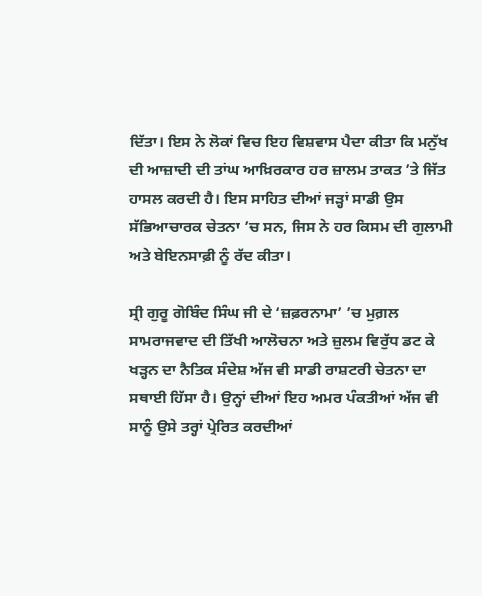ਦਿੱਤਾ। ਇਸ ਨੇ ਲੋਕਾਂ ਵਿਚ ਇਹ ਵਿਸ਼ਵਾਸ ਪੈਦਾ ਕੀਤਾ ਕਿ ਮਨੁੱਖ ਦੀ ਆਜ਼ਾਦੀ ਦੀ ਤਾਂਘ ਆਖ਼ਿਰਕਾਰ ਹਰ ਜ਼ਾਲਮ ਤਾਕਤ ’ਤੇ ਜਿੱਤ ਹਾਸਲ ਕਰਦੀ ਹੈ। ਇਸ ਸਾਹਿਤ ਦੀਆਂ ਜੜ੍ਹਾਂ ਸਾਡੀ ਉਸ ਸੱਭਿਆਚਾਰਕ ਚੇਤਨਾ ’ਚ ਸਨ, ਜਿਸ ਨੇ ਹਰ ਕਿਸਮ ਦੀ ਗੁਲਾਮੀ ਅਤੇ ਬੇਇਨਸਾਫ਼ੀ ਨੂੰ ਰੱਦ ਕੀਤਾ।

ਸ੍ਰੀ ਗੁਰੂ ਗੋਬਿੰਦ ਸਿੰਘ ਜੀ ਦੇ ‘ਜ਼ਫ਼ਰਨਾਮਾ’ ’ਚ ਮੁਗ਼ਲ ਸਾਮਰਾਜਵਾਦ ਦੀ ਤਿੱਖੀ ਆਲੋਚਨਾ ਅਤੇ ਜ਼ੁਲਮ ਵਿਰੁੱਧ ਡਟ ਕੇ ਖੜ੍ਹਨ ਦਾ ਨੈਤਿਕ ਸੰਦੇਸ਼ ਅੱਜ ਵੀ ਸਾਡੀ ਰਾਸ਼ਟਰੀ ਚੇਤਨਾ ਦਾ ਸਥਾਈ ਹਿੱਸਾ ਹੈ। ਉਨ੍ਹਾਂ ਦੀਆਂ ਇਹ ਅਮਰ ਪੰਕਤੀਆਂ ਅੱਜ ਵੀ ਸਾਨੂੰ ਉਸੇ ਤਰ੍ਹਾਂ ਪ੍ਰੇਰਿਤ ਕਰਦੀਆਂ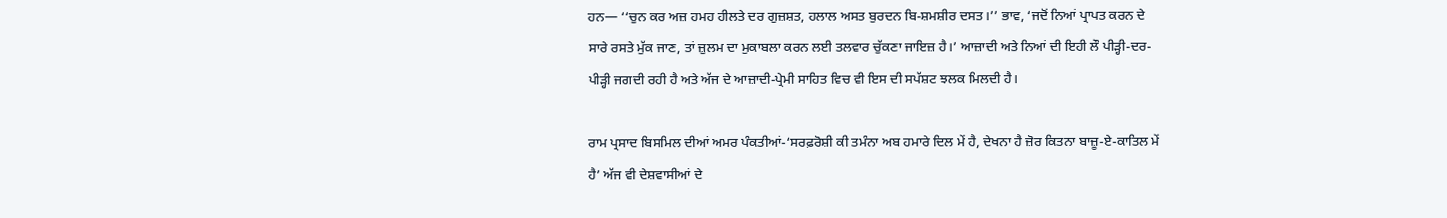ਹਨ— ‘‘ਚੁਨ ਕਰ ਅਜ਼ ਹਮਹ ਹੀਲਤੇ ਦਰ ਗੁਜ਼ਸ਼ਤ, ਹਲਾਲ ਅਸਤ ਬੁਰਦਨ ਬਿ-ਸ਼ਮਸ਼ੀਰ ਦਸਤ।’’ ਭਾਵ, ‘ਜਦੋਂ ਨਿਆਂ ਪ੍ਰਾਪਤ ਕਰਨ ਦੇ ਸਾਰੇ ਰਸਤੇ ਮੁੱਕ ਜਾਣ, ਤਾਂ ਜ਼ੁਲਮ ਦਾ ਮੁਕਾਬਲਾ ਕਰਨ ਲਈ ਤਲਵਾਰ ਚੁੱਕਣਾ ਜਾਇਜ਼ ਹੈ।’ ਆਜ਼ਾਦੀ ਅਤੇ ਨਿਆਂ ਦੀ ਇਹੀ ਲੌ ਪੀੜ੍ਹੀ-ਦਰ-ਪੀੜ੍ਹੀ ਜਗਦੀ ਰਹੀ ਹੈ ਅਤੇ ਅੱਜ ਦੇ ਆਜ਼ਾਦੀ-ਪ੍ਰੇਮੀ ਸਾਹਿਤ ਵਿਚ ਵੀ ਇਸ ਦੀ ਸਪੱਸ਼ਟ ਝਲਕ ਮਿਲਦੀ ਹੈ।

ਰਾਮ ਪ੍ਰਸਾਦ ਬਿਸਮਿਲ ਦੀਆਂ ਅਮਰ ਪੰਕਤੀਆਂ-‘ਸਰਫ਼ਰੋਸ਼ੀ ਕੀ ਤਮੰਨਾ ਅਬ ਹਮਾਰੇ ਦਿਲ ਮੇਂ ਹੈ, ਦੇਖਨਾ ਹੈ ਜ਼ੋਰ ਕਿਤਨਾ ਬਾਜ਼ੂ-ਏ-ਕਾਤਿਲ ਮੇਂ ਹੈ’ ਅੱਜ ਵੀ ਦੇਸ਼ਵਾਸੀਆਂ ਦੇ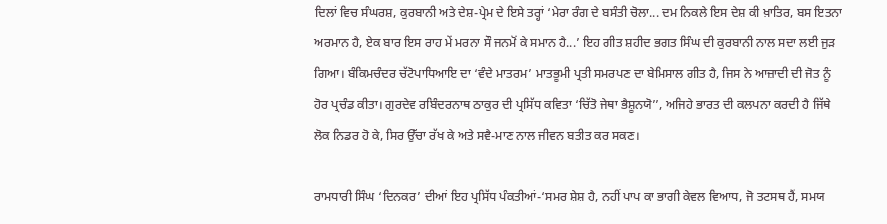ਦਿਲਾਂ ਵਿਚ ਸੰਘਰਸ਼, ਕੁਰਬਾਨੀ ਅਤੇ ਦੇਸ਼-ਪ੍ਰੇਮ ਦੇ ਇਸੇ ਤਰ੍ਹਾਂ ‘ਮੇਰਾ ਰੰਗ ਦੇ ਬਸੰਤੀ ਚੋਲਾ... ਦਮ ਨਿਕਲੇ ਇਸ ਦੇਸ਼ ਕੀ ਖ਼ਾਤਿਰ, ਬਸ ਇਤਨਾ ਅਰਮਾਨ ਹੈ, ਏਕ ਬਾਰ ਇਸ ਰਾਹ ਮੇਂ ਮਰਨਾ ਸੌ ਜਨਮੋਂ ਕੇ ਸਮਾਨ ਹੈ...’ ਇਹ ਗੀਤ ਸ਼ਹੀਦ ਭਗਤ ਸਿੰਘ ਦੀ ਕੁਰਬਾਨੀ ਨਾਲ ਸਦਾ ਲਈ ਜੁੜ ਗਿਆ। ਬੰਕਿਮਚੰਦਰ ਚੱਟੋਪਾਧਿਆਇ ਦਾ ‘ਵੰਦੇ ਮਾਤਰਮ’ ਮਾਤਭੂਮੀ ਪ੍ਰਤੀ ਸਮਰਪਣ ਦਾ ਬੇਮਿਸਾਲ ਗੀਤ ਹੈ, ਜਿਸ ਨੇ ਆਜ਼ਾਦੀ ਦੀ ਜੋਤ ਨੂੰ ਹੋਰ ਪ੍ਰਚੰਡ ਕੀਤਾ। ਗੁਰਦੇਵ ਰਬਿੰਦਰਨਾਥ ਠਾਕੁਰ ਦੀ ਪ੍ਰਸਿੱਧ ਕਵਿਤਾ ‘ਚਿੱਤੋ ਜੇਥਾ ਭੈਸ਼ੂਨਯੋ’’, ਅਜਿਹੇ ਭਾਰਤ ਦੀ ਕਲਪਨਾ ਕਰਦੀ ਹੈ ਜਿੱਥੇ ਲੋਕ ਨਿਡਰ ਹੋ ਕੇ, ਸਿਰ ਉੱਚਾ ਰੱਖ ਕੇ ਅਤੇ ਸਵੈ-ਮਾਣ ਨਾਲ ਜੀਵਨ ਬਤੀਤ ਕਰ ਸਕਣ।

ਰਾਮਧਾਰੀ ਸਿੰਘ ‘ਦਿਨਕਰ’ ਦੀਆਂ ਇਹ ਪ੍ਰਸਿੱਧ ਪੰਕਤੀਆਂ-‘ਸਮਰ ਸ਼ੇਸ਼ ਹੈ, ਨਹੀਂ ਪਾਪ ਕਾ ਭਾਗੀ ਕੇਵਲ ਵਿਆਧ, ਜੋ ਤਟਸਥ ਹੈਂ, ਸਮਯ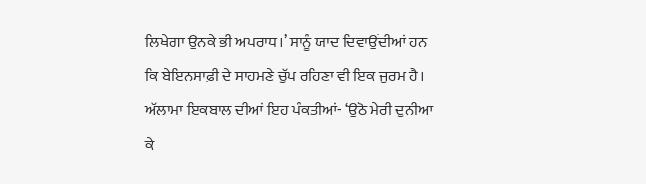ਲਿਖੇਗਾ ਉਨਕੇ ਭੀ ਅਪਰਾਧ।’ ਸਾਨੂੰ ਯਾਦ ਦਿਵਾਉਂਦੀਆਂ ਹਨ ਕਿ ਬੇਇਨਸਾਫ਼ੀ ਦੇ ਸਾਹਮਣੇ ਚੁੱਪ ਰਹਿਣਾ ਵੀ ਇਕ ਜੁਰਮ ਹੈ। ਅੱਲਾਮਾ ਇਕਬਾਲ ਦੀਆਂ ਇਹ ਪੰਕਤੀਆਂ- ‘ਉਠੋ ਮੇਰੀ ਦੁਨੀਆ ਕੇ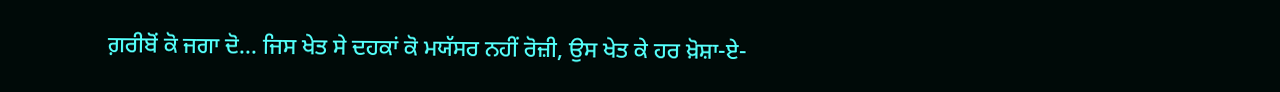ਗ਼ਰੀਬੋਂ ਕੋ ਜਗਾ ਦੋ... ਜਿਸ ਖੇਤ ਸੇ ਦਹਕਾਂ ਕੋ ਮਯੱਸਰ ਨਹੀਂ ਰੋਜ਼ੀ, ਉਸ ਖੇਤ ਕੇ ਹਰ ਖ਼ੋਸ਼ਾ-ਏ-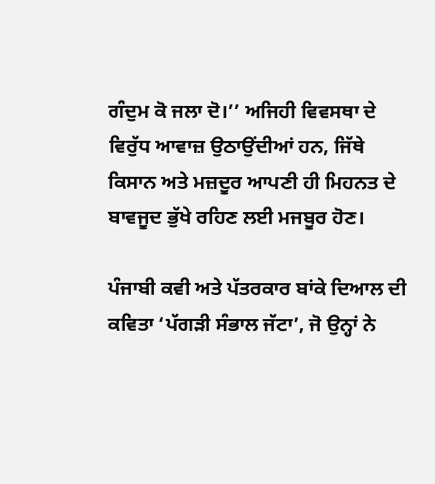ਗੰਦੁਮ ਕੋ ਜਲਾ ਦੋ।’’ ਅਜਿਹੀ ਵਿਵਸਥਾ ਦੇ ਵਿਰੁੱਧ ਆਵਾਜ਼ ਉਠਾਉਂਦੀਆਂ ਹਨ, ਜਿੱਥੇ ਕਿਸਾਨ ਅਤੇ ਮਜ਼ਦੂਰ ਆਪਣੀ ਹੀ ਮਿਹਨਤ ਦੇ ਬਾਵਜੂਦ ਭੁੱਖੇ ਰਹਿਣ ਲਈ ਮਜਬੂਰ ਹੋਣ।

ਪੰਜਾਬੀ ਕਵੀ ਅਤੇ ਪੱਤਰਕਾਰ ਬਾਂਕੇ ਦਿਆਲ ਦੀ ਕਵਿਤਾ ‘ਪੱਗੜੀ ਸੰਭਾਲ ਜੱਟਾ’, ਜੋ ਉਨ੍ਹਾਂ ਨੇ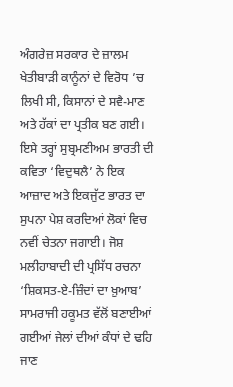ਅੰਗਰੇਜ਼ ਸਰਕਾਰ ਦੇ ਜ਼ਾਲਮ ਖੇਤੀਬਾੜੀ ਕਾਨੂੰਨਾਂ ਦੇ ਵਿਰੋਧ ’ਚ ਲਿਖੀ ਸੀ, ਕਿਸਾਨਾਂ ਦੇ ਸਵੈ-ਮਾਣ ਅਤੇ ਹੱਕਾਂ ਦਾ ਪ੍ਰਤੀਕ ਬਣ ਗਈ। ਇਸੇ ਤਰ੍ਹਾਂ ਸੁਬ੍ਰਮਣੀਅਮ ਭਾਰਤੀ ਦੀ ਕਵਿਤਾ ‘ਵਿਦੁਥਲੈ’ ਨੇ ਇਕ ਆਜ਼ਾਦ ਅਤੇ ਇਕਜੁੱਟ ਭਾਰਤ ਦਾ ਸੁਪਨਾ ਪੇਸ਼ ਕਰਦਿਆਂ ਲੋਕਾਂ ਵਿਚ ਨਵੀਂ ਚੇਤਨਾ ਜਗਾਈ। ਜੋਸ਼ ਮਲੀਹਾਬਾਦੀ ਦੀ ਪ੍ਰਸਿੱਧ ਰਚਨਾ ‘ਸ਼ਿਕਸਤ-ਏ-ਜ਼ਿੰਦਾਂ ਦਾ ਖ਼ੁਆਬ’ ਸਾਮਰਾਜੀ ਹਕੂਮਤ ਵੱਲੋਂ ਬਣਾਈਆਂ ਗਈਆਂ ਜੇਲਾਂ ਦੀਆਂ ਕੰਧਾਂ ਦੇ ਢਹਿ ਜਾਣ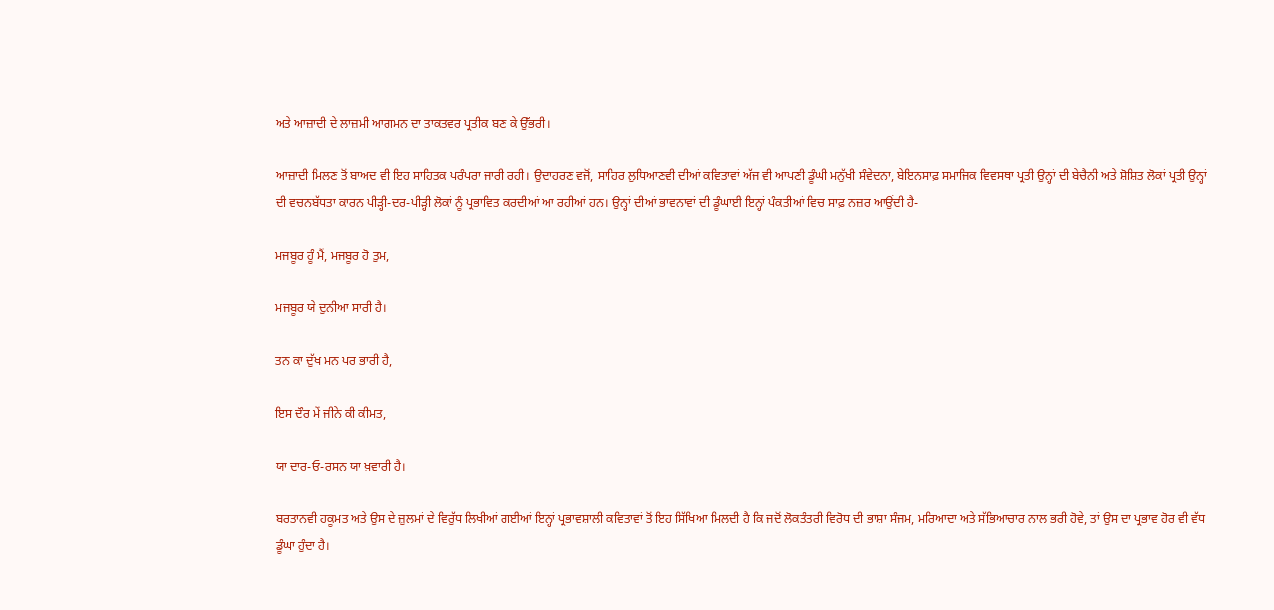ਅਤੇ ਆਜ਼ਾਦੀ ਦੇ ਲਾਜ਼ਮੀ ਆਗਮਨ ਦਾ ਤਾਕਤਵਰ ਪ੍ਰਤੀਕ ਬਣ ਕੇ ਉੱਭਰੀ।

ਆਜ਼ਾਦੀ ਮਿਲਣ ਤੋਂ ਬਾਅਦ ਵੀ ਇਹ ਸਾਹਿਤਕ ਪਰੰਪਰਾ ਜਾਰੀ ਰਹੀ। ਉਦਾਹਰਣ ਵਜੋਂ, ਸਾਹਿਰ ਲੁਧਿਆਣਵੀ ਦੀਆਂ ਕਵਿਤਾਵਾਂ ਅੱਜ ਵੀ ਆਪਣੀ ਡੂੰਘੀ ਮਨੁੱਖੀ ਸੰਵੇਦਨਾ, ਬੇਇਨਸਾਫ਼ ਸਮਾਜਿਕ ਵਿਵਸਥਾ ਪ੍ਰਤੀ ਉਨ੍ਹਾਂ ਦੀ ਬੇਚੈਨੀ ਅਤੇ ਸ਼ੋਸ਼ਿਤ ਲੋਕਾਂ ਪ੍ਰਤੀ ਉਨ੍ਹਾਂ ਦੀ ਵਚਨਬੱਧਤਾ ਕਾਰਨ ਪੀੜ੍ਹੀ-ਦਰ-ਪੀੜ੍ਹੀ ਲੋਕਾਂ ਨੂੰ ਪ੍ਰਭਾਵਿਤ ਕਰਦੀਆਂ ਆ ਰਹੀਆਂ ਹਨ। ਉਨ੍ਹਾਂ ਦੀਆਂ ਭਾਵਨਾਵਾਂ ਦੀ ਡੂੰਘਾਈ ਇਨ੍ਹਾਂ ਪੰਕਤੀਆਂ ਵਿਚ ਸਾਫ਼ ਨਜ਼ਰ ਆਉਂਦੀ ਹੈ-

ਮਜਬੂਰ ਹੂੰ ਮੈਂ, ਮਜਬੂਰ ਹੋ ਤੁਮ,

ਮਜਬੂਰ ਯੇ ਦੁਨੀਆ ਸਾਰੀ ਹੈ।

ਤਨ ਕਾ ਦੁੱਖ ਮਨ ਪਰ ਭਾਰੀ ਹੈ,

ਇਸ ਦੌਰ ਮੇਂ ਜੀਨੇ ਕੀ ਕੀਮਤ,

ਯਾ ਦਾਰ-ਓ-ਰਸਨ ਯਾ ਖ਼ਵਾਰੀ ਹੈ।

ਬਰਤਾਨਵੀ ਹਕੂਮਤ ਅਤੇ ਉਸ ਦੇ ਜ਼ੁਲਮਾਂ ਦੇ ਵਿਰੁੱਧ ਲਿਖੀਆਂ ਗਈਆਂ ਇਨ੍ਹਾਂ ਪ੍ਰਭਾਵਸ਼ਾਲੀ ਕਵਿਤਾਵਾਂ ਤੋਂ ਇਹ ਸਿੱਖਿਆ ਮਿਲਦੀ ਹੈ ਕਿ ਜਦੋਂ ਲੋਕਤੰਤਰੀ ਵਿਰੋਧ ਦੀ ਭਾਸ਼ਾ ਸੰਜਮ, ਮਰਿਆਦਾ ਅਤੇ ਸੱਭਿਆਚਾਰ ਨਾਲ ਭਰੀ ਹੋਵੇ, ਤਾਂ ਉਸ ਦਾ ਪ੍ਰਭਾਵ ਹੋਰ ਵੀ ਵੱਧ ਡੂੰਘਾ ਹੁੰਦਾ ਹੈ।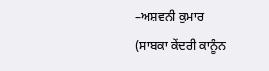–ਅਸ਼ਵਨੀ ਕੁਮਾਰ
(ਸਾਬਕਾ ਕੇਂਦਰੀ ਕਾਨੂੰਨ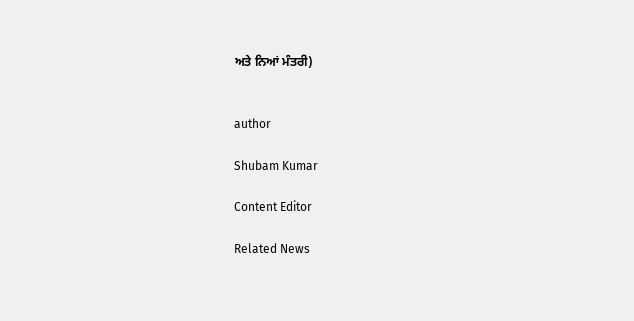ਅਤੇ ਨਿਆਂ ਮੰਤਰੀ)


author

Shubam Kumar

Content Editor

Related News